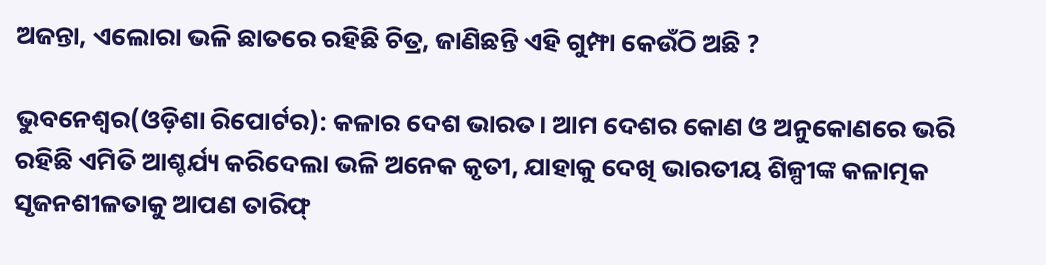ଅଜନ୍ତା, ଏଲୋରା ଭଳି ଛାତରେ ରହିଛି ଚିତ୍ର, ଜାଣିଛନ୍ତି ଏହି ଗୁମ୍ଫା କେଉଁଠି ଅଛି ?

ଭୁବନେଶ୍ୱର(ଓଡ଼ିଶା ରିପୋର୍ଟର): କଳାର ଦେଶ ଭାରତ। ଆମ ଦେଶର କୋଣ ଓ ଅନୁକୋଣରେ ଭରି ରହିଛି ଏମିତି ଆଶ୍ଚର୍ଯ୍ୟ କରିଦେଲା ଭଳି ଅନେକ କୃତୀ, ଯାହାକୁ ଦେଖି ଭାରତୀୟ ଶିଳ୍ପୀଙ୍କ କଳାତ୍ମକ ସୃଜନଶୀଳତାକୁ ଆପଣ ତାରିଫ୍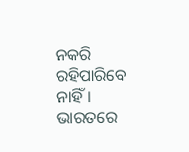ନକରି ରହିପାରିବେ ନାହିଁ। ଭାରତରେ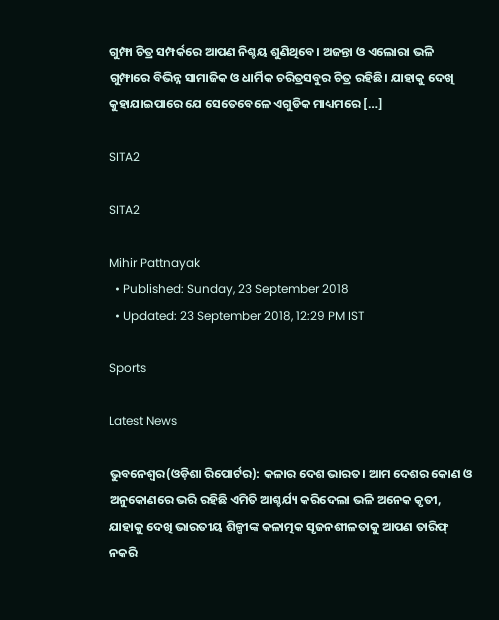ଗୁମ୍ଫା ଚିତ୍ର ସମ୍ପର୍କରେ ଆପଣ ନିଶ୍ଚୟ ଶୁଣିଥିବେ। ଅଜନ୍ତା ଓ ଏଲୋରା ଭଳି ଗୁମ୍ଫାରେ ବିଭିନ୍ନ ସାମାଜିକ ଓ ଧାର୍ମିକ ଚରିତ୍ରସବୁର ଚିତ୍ର ରହିଛି। ଯାହାକୁ ଦେଖି କୁହାଯାଇପାରେ ଯେ ସେତେବେଳେ ଏଗୁଡିକ ମାଧ୍ୟମରେ […]

SITA2

SITA2

Mihir Pattnayak
  • Published: Sunday, 23 September 2018
  • Updated: 23 September 2018, 12:29 PM IST

Sports

Latest News

ଭୁବନେଶ୍ୱର(ଓଡ଼ିଶା ରିପୋର୍ଟର): କଳାର ଦେଶ ଭାରତ। ଆମ ଦେଶର କୋଣ ଓ ଅନୁକୋଣରେ ଭରି ରହିଛି ଏମିତି ଆଶ୍ଚର୍ଯ୍ୟ କରିଦେଲା ଭଳି ଅନେକ କୃତୀ, ଯାହାକୁ ଦେଖି ଭାରତୀୟ ଶିଳ୍ପୀଙ୍କ କଳାତ୍ମକ ସୃଜନଶୀଳତାକୁ ଆପଣ ତାରିଫ୍ ନକରି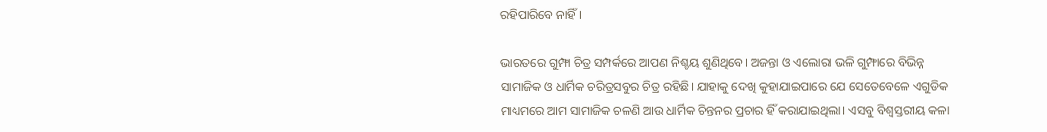ରହିପାରିବେ ନାହିଁ।

ଭାରତରେ ଗୁମ୍ଫା ଚିତ୍ର ସମ୍ପର୍କରେ ଆପଣ ନିଶ୍ଚୟ ଶୁଣିଥିବେ। ଅଜନ୍ତା ଓ ଏଲୋରା ଭଳି ଗୁମ୍ଫାରେ ବିଭିନ୍ନ ସାମାଜିକ ଓ ଧାର୍ମିକ ଚରିତ୍ରସବୁର ଚିତ୍ର ରହିଛି। ଯାହାକୁ ଦେଖି କୁହାଯାଇପାରେ ଯେ ସେତେବେଳେ ଏଗୁଡିକ ମାଧ୍ୟମରେ ଆମ ସାମାଜିକ ଚଳଣି ଆଉ ଧାର୍ମିକ ଚିନ୍ତନର ପ୍ରଚାର ହିଁ କରାଯାଇଥିଲା। ଏସବୁ ବିଶ୍ୱସ୍ତରୀୟ କଳା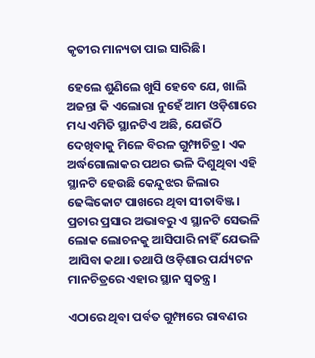କୃତୀର ମାନ୍ୟତା ପାଇ ସାରିଛି।

ହେଲେ ଶୁଣିଲେ ଖୁସି ହେବେ ଯେ, ଖାଲି ଅଜନ୍ତା କି ଏଲୋରା ନୁହେଁ ଆମ ଓଡ଼ିଶାରେ ମଧ୍ୟ ଏମିତି ସ୍ଥାନଟିଏ ଅଛି, ଯେଉଁଠି ଦେଖିବାକୁ ମିଳେ ବିରଳ ଗୁମ୍ଫାଚିତ୍ର। ଏକ ଅର୍ଦ୍ଧଗୋଲାକର ପଥର ଭଳି ଦିଶୁଥିବା ଏହି ସ୍ଥାନଟି ହେଉଛି କେନ୍ଦୁଝର ଜିଲାର ଢେଙ୍କିକୋଟ ପାଖରେ ଥିବା ସୀତାବିଞ୍ଜ। ପ୍ରଚାର ପ୍ରସାର ଅଭାବରୁ ଏ ସ୍ଥାନଟି ସେଭଳି ଲୋକ ଲୋଚନକୁ ଆସିପାରି ନାହିଁ ଯେଭଳି ଆସିବା କଥା। ତଥାପି ଓଡ଼ିଶାର ପର୍ଯ୍ୟଟନ ମାନଚିତ୍ରରେ ଏହାର ସ୍ଥାନ ସ୍ୱତନ୍ତ୍ର।

ଏଠାରେ ଥିବା ପର୍ବତ ଗୁମ୍ଫାରେ ରାବଣର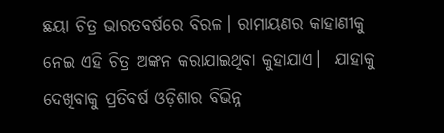ଛୟା ଚିତ୍ର ଭାରତବର୍ଷରେ ବିରଳ। ରାମାୟଣର କାହାଣୀକୁ ନେଇ ଏହି ଚିତ୍ର ଅଙ୍କନ କରାଯାଇଥିବା କୁହାଯାଏ।  ଯାହାକୁ ଦେଖିବାକୁ ପ୍ରତିବର୍ଷ ଓଡ଼ିଶାର ବିଭିନ୍ନ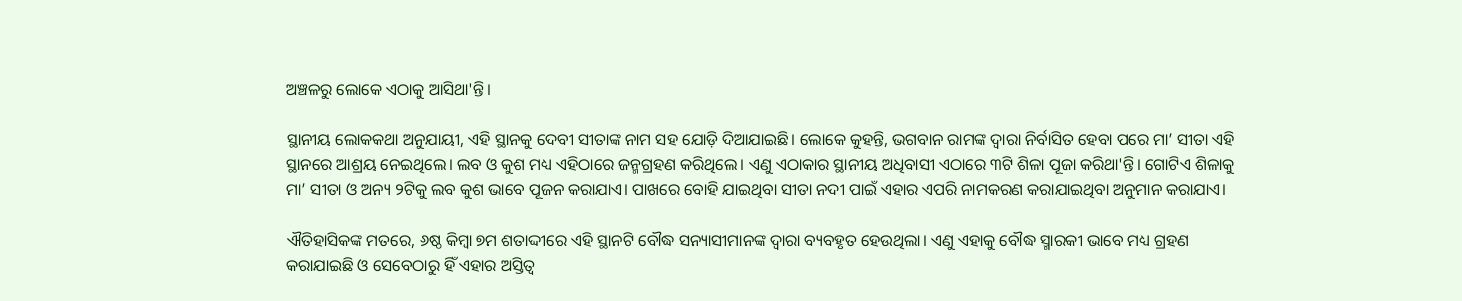ଅଞ୍ଚଳରୁ ଲୋକେ ଏଠାକୁ ଆସିଥା'ନ୍ତି।

ସ୍ଥାନୀୟ ଲୋକକଥା ଅନୁଯାୟୀ, ଏହି ସ୍ଥାନକୁ ଦେବୀ ସୀତାଙ୍କ ନାମ ସହ ଯୋଡ଼ି ଦିଆଯାଇଛି। ଲୋକେ କୁହନ୍ତି, ଭଗବାନ ରାମଙ୍କ ଦ୍ୱାରା ନିର୍ବାସିତ ହେବା ପରେ ମା’ ସୀତା ଏହି ସ୍ଥାନରେ ଆଶ୍ରୟ ନେଇଥିଲେ। ଲବ ଓ କୁଶ ମଧ୍ୟ ଏହିଠାରେ ଜନ୍ମଗ୍ରହଣ କରିଥିଲେ। ଏଣୁ ଏଠାକାର ସ୍ଥାନୀୟ ଅଧିବାସୀ ଏଠାରେ ୩ଟି ଶିଳା ପୂଜା କରିଥା'ନ୍ତି। ଗୋଟିଏ ଶିଳାକୁ ମା’ ସୀତା ଓ ଅନ୍ୟ ୨ଟିକୁ ଲବ କୁଶ ଭାବେ ପୂଜନ କରାଯାଏ। ପାଖରେ ବୋହି ଯାଇଥିବା ସୀତା ନଦୀ ପାଇଁ ଏହାର ଏପରି ନାମକରଣ କରାଯାଇଥିବା ଅନୁମାନ କରାଯାଏ।

ଐତିହାସିକଙ୍କ ମତରେ, ୬ଷ୍ଠ କିମ୍ବା ୭ମ ଶତାଦ୍ଦୀରେ ଏହି ସ୍ଥାନଟି ବୌଦ୍ଧ ସନ୍ୟାସୀମାନଙ୍କ ଦ୍ୱାରା ବ୍ୟବହୃତ ହେଉଥିଲା। ଏଣୁ ଏହାକୁ ବୌଦ୍ଧ ସ୍ମାରକୀ ଭାବେ ମଧ୍ୟ ଗ୍ରହଣ କରାଯାଇଛି ଓ ସେବେଠାରୁ ହିଁ ଏହାର ଅସ୍ତିତ୍ୱ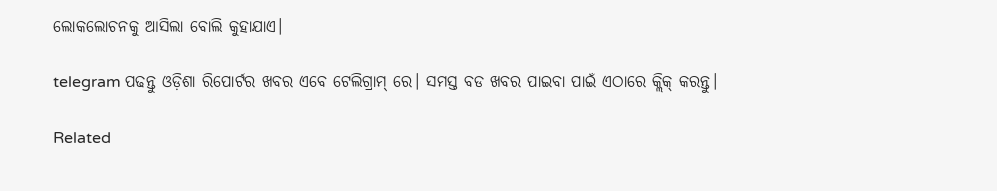ଲୋକଲୋଚନକୁ ଆସିଲା ବୋଲି କୁହାଯାଏ।

telegram ପଢନ୍ତୁ ଓଡ଼ିଶା ରିପୋର୍ଟର ଖବର ଏବେ ଟେଲିଗ୍ରାମ୍ ରେ। ସମସ୍ତ ବଡ ଖବର ପାଇବା ପାଇଁ ଏଠାରେ କ୍ଲିକ୍ କରନ୍ତୁ।

Related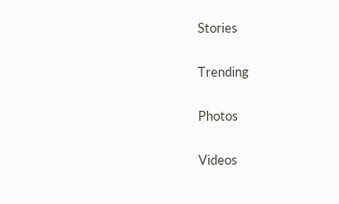Stories

Trending

Photos

Videos